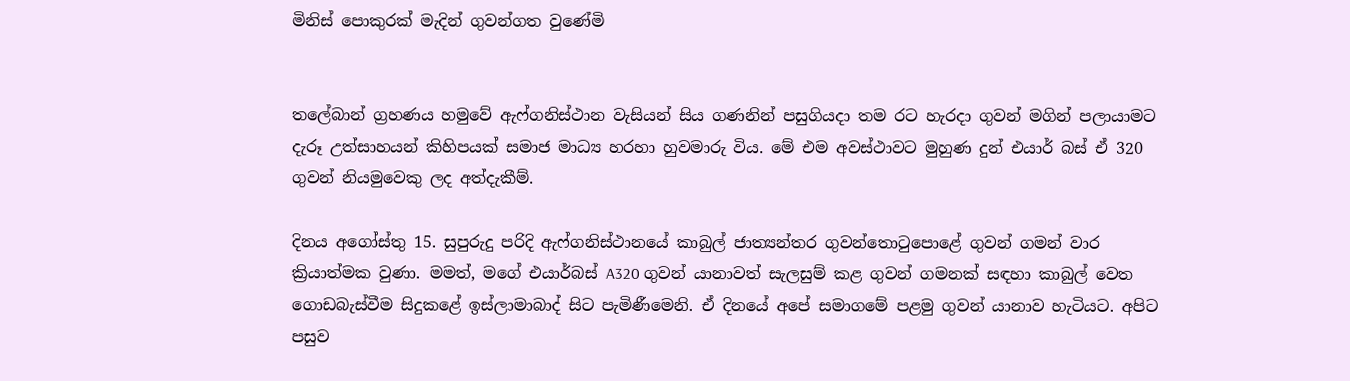මිනිස් පොකුරක් මැදින් ගුවන්ගත වුණේමි


තලේබාන් ග්‍රහණය හමුවේ ඇෆ්ගනිස්ථාන වැසියන් සිය ගණනින් පසුගියදා තම රට හැරදා ගුවන් මගින් පලායාමට දැරූ උත්සාහයන් කිහිපයක් සමාජ මාධ්‍ය හරහා හුවමාරු විය. මේ එම අවස්ථාවට මුහුණ දුන් එයාර් බස් ඒ 320 ගුවන් නියමුවෙකු ලද අත්දැකීම්.

දිනය අගෝස්තු 15. සුපුරුදු පරිදි ඇෆ්ගනිස්ථානයේ කාබුල් ජාත්‍යන්තර ගුවන්තොටුපොළේ ගුවන් ගමන් වාර ක්‍රියාත්මක වුණා. මමත්, මගේ එයාර්බස් A320 ගුවන් යානාවත් සැලසුම් කළ ගුවන් ගමනක් සඳහා කාබුල් වෙත ගොඩබැස්වීම සිදුකළේ ඉස්ලාමාබාද් සිට පැමිණීමෙනි. ඒ දිනයේ අපේ සමාගමේ පළමු ගුවන් යානාව හැටියට. අපිට පසුව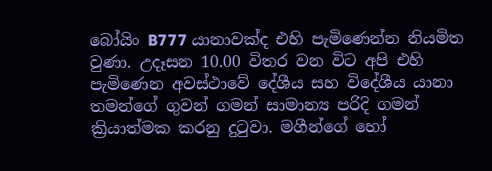බෝයිං B777 යානාවක්ද එහි පැමිණෙන්න නියමිත වුණා. උදෑසන 10.00 විතර වන විට අපි එහි පැමිණෙන අවස්ථාවේ දේශීය සහ විදේශීය යානා තමන්ගේ ගුවන් ගමන් සාමාන්‍ය පරිදි ගමන් ක්‍රියාත්මක කරනු දුටුවා. මගීන්ගේ හෝ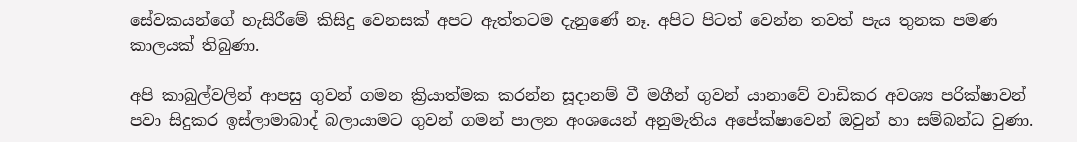සේවකයන්ගේ හැසිරීමේ කිසිදු වෙනසක් අපට ඇත්තටම දැනුණේ නෑ. අපිට පිටත් වෙන්න තවත් පැය තුනක පමණ කාලයක් තිබුණා.

අපි කාබුල්වලින් ආපසු ගුවන් ගමන ක්‍රියාත්මක කරන්න සූදානම් වී මගීන් ගුවන් යානාවේ වාඩිකර අවශ්‍ය පරික්ෂාවන් පවා සිදුකර ඉස්ලාමාබාද් බලායාමට ගුවන් ගමන් පාලන අංශයෙන් අනුමැතිය අපේක්ෂාවෙන් ඔවුන් හා සම්බන්ධ වුණා.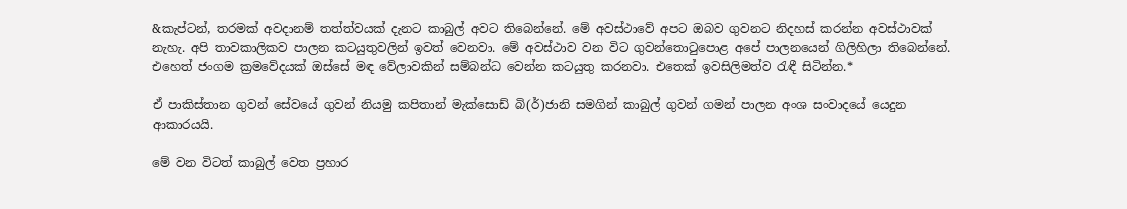&කැප්ටන්, තරමක් අවදානම් තත්ත්වයක් දැනට කාබුල් අවට තිබෙන්නේ. මේ අවස්ථාවේ අපට ඔබව ගුවනට නිදහස් කරන්න අවස්ථාවක් නැහැ. අපි තාවකාලිකව පාලන කටයුතුවලින් ඉවත් වෙනවා. මේ අවස්ථාව වන විට ගුවන්තොටුපොළ අපේ පාලනයෙන් ගිලිහිලා තිබෙන්නේ. එහෙත් ජංගම ක්‍රමවේදයක් ඔස්සේ මඳ වේලාවකින් සම්බන්ධ වෙන්න කටයුතු කරනවා. එතෙක් ඉවසිලිමත්ව රැඳී සිටින්න.*

ඒ පාකිස්තාන ගුවන් සේවයේ ගුවන් නියමු කපිතාන් මැක්සොඩ් බි(ර්)ජානි සමගින් කාබුල් ගුවන් ගමන් පාලන අංශ සංවාදයේ යෙදුන ආකාරයයි.

මේ වන විටත් කාබුල් වෙත ප්‍රහාර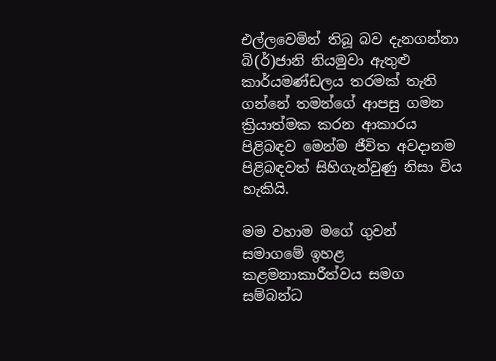එල්ලවෙමින් තිබූ බව දැනගන්නා බි(ර්)ජානි නියමුවා ඇතුළු කාර්යමණ්ඩලය තරමක් තැති ගන්නේ තමන්ගේ ආපසු ගමන ක්‍රියාත්මක කරන ආකාරය පිළිබඳව මෙන්ම ජීවිත අවදානම පිළිබඳවත් සිහිගැන්වුණු නිසා විය හැකියි.

මම වහාම මගේ ගුවන් සමාගමේ ඉහළ කළමනාකාරීත්වය සමග සම්බන්ධ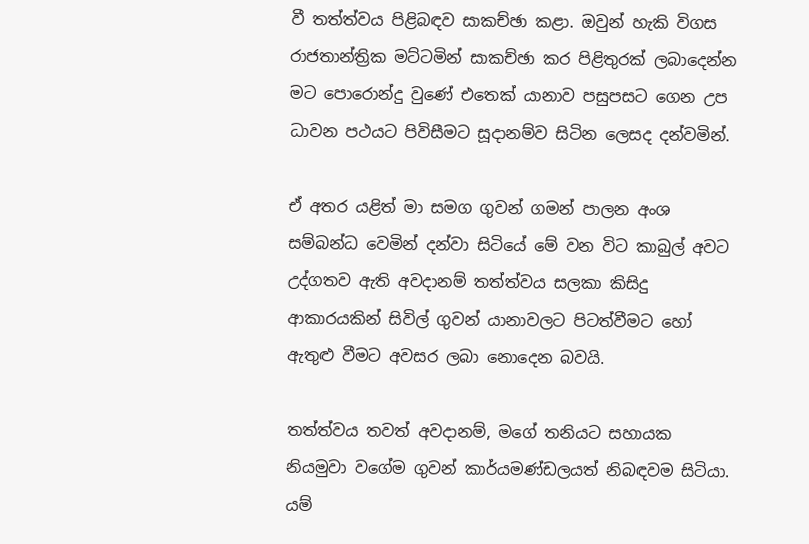වී තත්ත්වය පිළිබඳව සාකච්ඡා කළා. ඔවුන් හැකි විගස රාජතාන්ත්‍රික මට්ටමින් සාකච්ඡා කර පිළිතුරක් ලබාදෙන්න මට පොරොන්දු වුණේ එතෙක් යානාව පසුපසට ගෙන උප ධාවන පථයට පිවිසීමට සූදානම්ව සිටින ලෙසද දන්වමින්.

ඒ අතර යළිත් මා සමග ගුවන් ගමන් පාලන අංශ සම්බන්ධ වෙමින් දන්වා සිටියේ මේ වන විට කාබුල් අවට උද්ගතව ඇති අවදානම් තත්ත්වය සලකා කිසිදු ආකාරයකින් සිවිල් ගුවන් යානාවලට පිටත්වීමට හෝ ඇතුළු වීමට අවසර ලබා නොදෙන බවයි.

තත්ත්වය තවත් අවදානම්, මගේ තනියට සහායක නියමුවා වගේම ගුවන් කාර්යමණ්ඩලයත් නිබඳවම සිටියා. යම්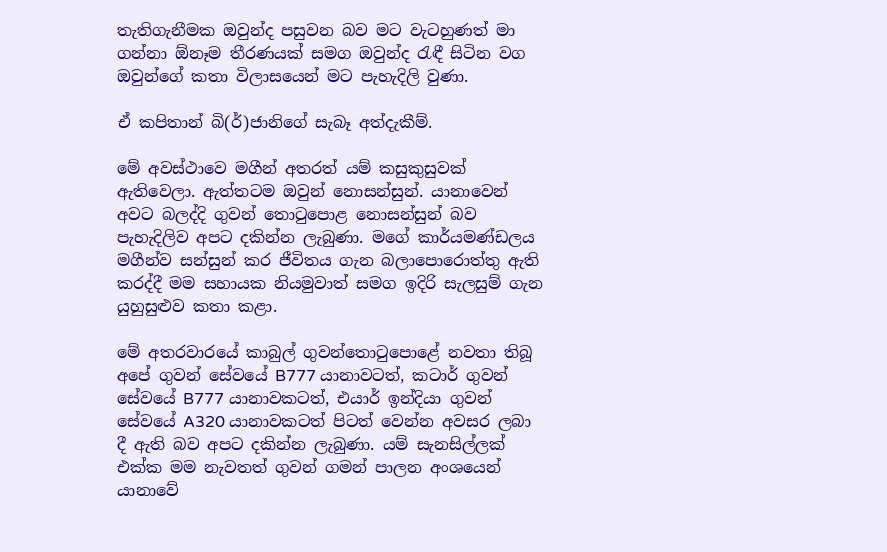තැතිගැනීමක ඔවුන්ද පසුවන බව මට වැටහුණත් මා ගන්නා ඕනෑම තීරණයක් සමග ඔවුන්ද රැඳී සිටින වග ඔවුන්ගේ කතා විලාසයෙන් මට පැහැදිලි වුණා.

ඒ කපිතාන් බි(ර්)ජානිගේ සැබෑ අත්දැකීම්.

මේ අවස්ථාවෙ මගීන් අතරත් යම් කසුකුසුවක් ඇතිවෙලා. ඇත්තටම ඔවුන් නොසන්සුන්. යානාවෙන් අවට බලද්දි ගුවන් තොටුපොළ නොසන්සුන් බව පැහැදිලිව අපට දකින්න ලැබුණා. මගේ කාර්යමණ්ඩලය මගීන්ව සන්සුන් කර ජීවිතය ගැන බලාපොරොත්තු ඇති කරද්දී මම සහායක නියමුවාත් සමග ඉදිරි සැලසුම් ගැන යුහුසුළුව කතා කළා.

මේ අතරවාරයේ කාබුල් ගුවන්තොටුපොළේ නවතා තිබූ අපේ ගුවන් සේවයේ B777 යානාවටත්, කටාර් ගුවන් සේවයේ B777 යානාවකටත්, එයාර් ඉන්දියා ගුවන් සේවයේ A320 යානාවකටත් පිටත් වෙන්න අවසර ලබා දී ඇති බව අපට දකින්න ලැබුණා. යම් සැනසිල්ලක් එක්ක මම නැවතත් ගුවන් ගමන් පාලන අංශයෙන් යානාවේ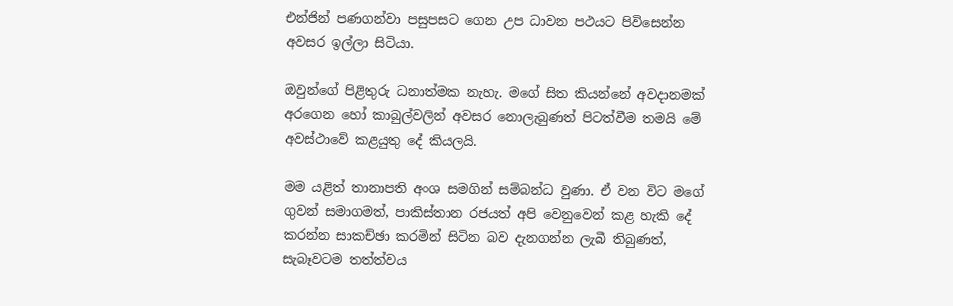එන්ජින් පණගන්වා පසුපසට ගෙන උප ධාවන පථයට පිවිසෙන්න අවසර ඉල්ලා සිටියා.

ඔවුන්ගේ පිළිතුරු ධනාත්මක නැහැ. මගේ සිත කියන්නේ අවදානමක් අරගෙන හෝ කාබුල්වලින් අවසර නොලැබුණත් පිටත්වීම තමයි මේ අවස්ථාවේ කළයුතු දේ කියලයි.

මම යළිත් තානාපති අංශ සමගින් සම්බන්ධ වුණා. ඒ වන විට මගේ ගුවන් සමාගමත්, පාකිස්තාන රජයත් අපි වෙනුවෙන් කළ හැකි දේ කරන්න සාකච්ඡා කරමින් සිටින බව දැනගන්න ලැබී තිබුණත්, සැබෑවටම තත්ත්වය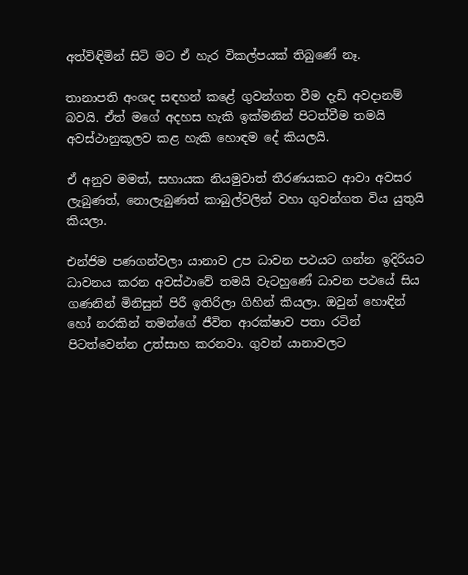අත්විඳිමින් සිටි මට ඒ හැර විකල්පයක් තිබුණේ නෑ.

තානාපති අංශද සඳහන් කළේ ගුවන්ගත වීම දැඩි අවදානම් බවයි. ඒත් මගේ අදහස හැකි ඉක්මනින් පිටත්වීම තමයි අවස්ථානුකූලව කළ හැකි හොඳම දේ කියලයි.

ඒ අනුව මමත්, සහායක නියමුවාත් තීරණයකට ආවා අවසර ලැබුණත්, නොලැබුණත් කාබුල්වලින් වහා ගුවන්ගත විය යුතුයි කියලා.

එන්ජිම පණගන්වලා යානාව උප ධාවන පථයට ගන්න ඉදිරියට ධාවනය කරන අවස්ථාවේ තමයි වැටහුණේ ධාවන පථයේ සිය ගණනින් මිනිසුන් පිරී ඉතිරිලා ගිහින් කියලා. ඔවුන් හොඳින් හෝ නරකින් තමන්ගේ ජීවිත ආරක්ෂාව පතා රටින් පිටත්වෙන්න උත්සාහ කරනවා. ගුවන් යානාවලට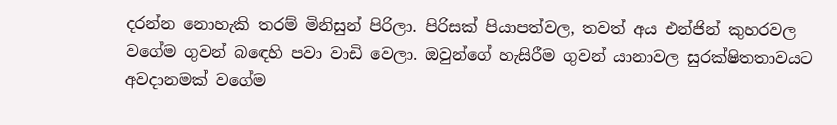දරන්න නොහැකි තරම් මිනිසුන් පිරිලා. පිරිසක් පියාපත්වල, තවත් අය එන්ජින් කුහරවල වගේම ගුවන් බඳෙහි පවා වාඩි වෙලා. ඔවුන්ගේ හැසිරීම ගුවන් යානාවල සුරක්ෂිතතාවයට අවදානමක් වගේම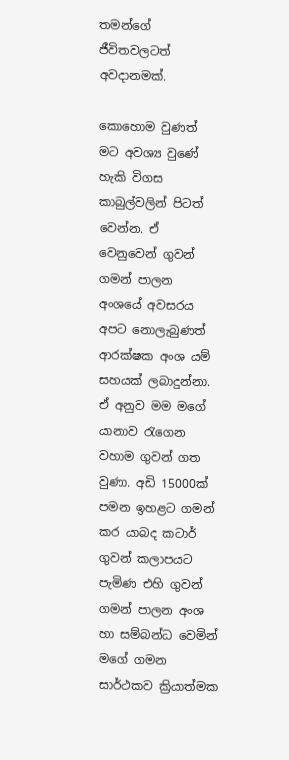තමන්ගේ ජීවිතවලටත් අවදානමක්.

කොහොම වුණත් මට අවශ්‍ය වුණේ හැකි විගස කාබුල්වලින් පිටත් වෙන්න. ඒ වෙනුවෙන් ගුවන් ගමන් පාලන අංශයේ අවසරය අපට නොලැබුණත් ආරක්ෂක අංශ යම් සහයක් ලබාදුන්නා. ඒ අනුව මම මගේ යානාව රැගෙන වහාම ගුවන් ගත වුණා. අඩි 15000ක් පමන ඉහළට ගමන් කර යාබද කටාර් ගුවන් කලාපයට පැමිණ එහි ගුවන් ගමන් පාලන අංශ හා සම්බන්ධ වෙමින් මගේ ගමන සාර්ථකව ක්‍රියාත්මක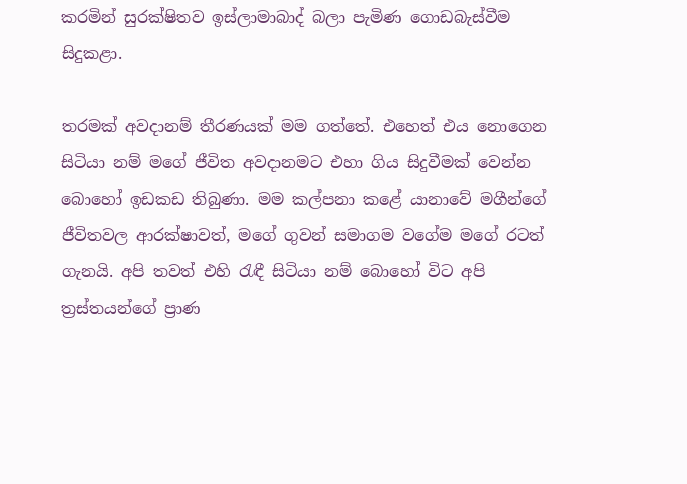කරමින් සුරක්ෂිතව ඉස්ලාමාබාද් බලා පැමිණ ගොඩබැස්වීම සිදුකළා.

තරමක් අවදානම් තීරණයක් මම ගත්තේ. එහෙත් එය නොගෙන සිටියා නම් මගේ ජීවිත අවදානමට එහා ගිය සිදුවීමක් වෙන්න බොහෝ ඉඩකඩ තිබුණා. මම කල්පනා කළේ යානාවේ මගීන්ගේ ජීවිතවල ආරක්ෂාවත්, මගේ ගුවන් සමාගම වගේම මගේ රටත් ගැනයි. අපි තවත් එහි රැඳී සිටියා නම් බොහෝ විට අපි ත්‍රස්තයන්ගේ ප්‍රාණ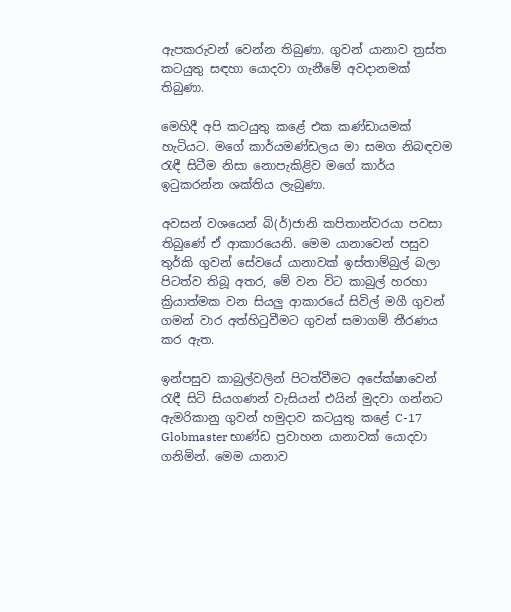ඇපකරුවන් වෙන්න තිබුණා. ගුවන් යානාව ත්‍රස්ත කටයුතු සඳහා යොදවා ගැනීමේ අවදානමක් තිබුණා.

මෙහිදී අපි කටයුතු කළේ එක කණ්ඩායමක් හැටියට. මගේ කාර්යමණ්ඩලය මා සමග නිබඳවම රැඳී සිටීම නිසා නොපැකිළිව මගේ කාර්ය ඉටුකරන්න ශක්තිය ලැබුණා.

අවසන් වශයෙන් බි(ර්)ජානි කපිතාන්වරයා පවසා තිබුණේ ඒ ආකාරයෙනි. මෙම යානාවෙන් පසුව තුර්කි ගුවන් සේවයේ යානාවක් ඉස්තාම්බුල් බලා පිටත්ව තිබූ අතර, මේ වන විට කාබුල් හරහා ක්‍රියාත්මක වන සියලු ආකාරයේ සිවිල් මගී ගුවන් ගමන් වාර අත්හිටුවීමට ගුවන් සමාගම් තීරණය කර ඇත.

ඉන්පසුව කාබුල්වලින් පිටත්වීමට අපේක්ෂාවෙන් රැඳී සිටි සියගණන් වැසියන් එයින් මුදවා ගන්නට ඇමරිකානු ගුවන් හමුදාව කටයුතු කළේ C-17 Globmaster භාණ්ඩ ප්‍රවාහන යානාවක් යොදවා ගනිමින්. මෙම යානාව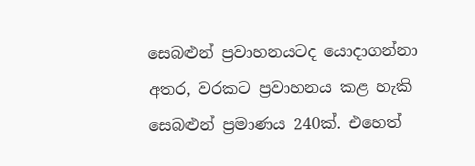සෙබළුන් ප්‍රවාහනයටද යොදාගන්නා අතර, වරකට ප්‍රවාහනය කළ හැකි සෙබළුන් ප්‍රමාණය 240ක්. එහෙත්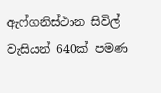ඇෆ්ගනිස්ථාන සිවිල් වැසියන් 640ක් පමණ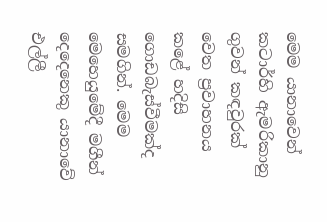මෙම යානාවෙන් කටාර්හි ඇමරිකානු ගුවන් කඳවුරක් වෙත ප්‍රවාහනය කළේ හදිසි ගොඩබැස්වීමක්ද සමගින්. මෙම මෙහෙයුමේදී මගීන් දෙදෙනෙකු යානාවේ එල්ලී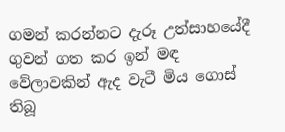ගමන් කරන්නට දැරූ උත්සාහයේදී ගුවන් ගත කර ඉන් මඳ වේලාවකින් ඇද වැටී මිය ගොස් තිබූ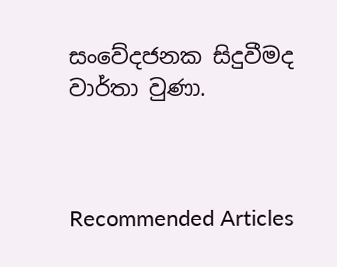සංවේදජනක සිදුවීමද වාර්තා වුණා.



Recommended Articles